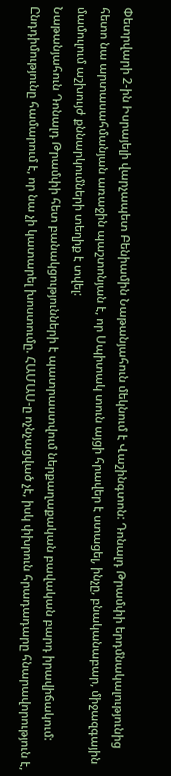Փետրվարի 2-ին Իսրայելի վարչապետ Բենիամին Նաթանյահուն մեկնում է Վաշինգտոն: Դոնալդ Թրամփի երդմնակալությունից հետո նա արտասահմանյան առաջին պաշտոնյան է, որ Սպիտակ տուն այցի հրավեր է ստացել, ինչը, բնականաբար, միջազգային մամուլում աշխույժ քննարկումների տեղիք է տվել:
Նաթանյահուն Դոնալդ Թրամփի հետ բանակցությունների է պատրաստվում ներքաղաքական բավական բարդ իրավիճակում: Ընդդիմությունը համարում է, որ նա չի կատարել խոստումը. ՀԱՄԱՍ-ը ոչնչացված չէ, իսկ փխրուն հրադադարը հնարավորություն է,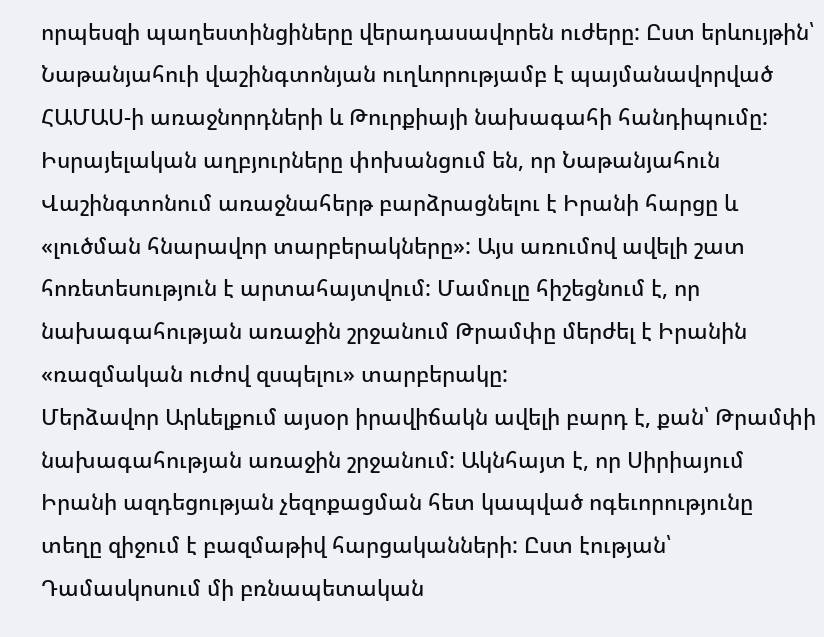որպեսզի պաղեստինցիները վերադասավորեն ուժերը: Ըստ երևույթին՝ Նաթանյահուի վաշինգտոնյան ուղևորությամբ է պայմանավորված ՀԱՄԱՍ-ի առաջնորդների և Թուրքիայի նախագահի հանդիպումը:
Իսրայելական աղբյուրները փոխանցում են, որ Նաթանյահուն Վաշինգտոնում առաջնահերթ բարձրացնելու է Իրանի հարցը և «լուծման հնարավոր տարբերակները»: Այս առումով ավելի շատ հոռետեսություն է արտահայտվում: Մամուլը հիշեցնում է, որ նախագահության առաջին շրջանում Թրամփը մերժել է Իրանին «ռազմական ուժով զսպելու» տարբերակը:
Մերձավոր Արևելքում այսօր իրավիճակն ավելի բարդ է, քան՝ Թրամփի նախագահության առաջին շրջանում: Ակնհայտ է, որ Սիրիայում Իրանի ազդեցության չեզոքացման հետ կապված ոգեւորությունը տեղը զիջում է բազմաթիվ հարցականների: Ըստ էության՝ Դամասկոսում մի բռնապետական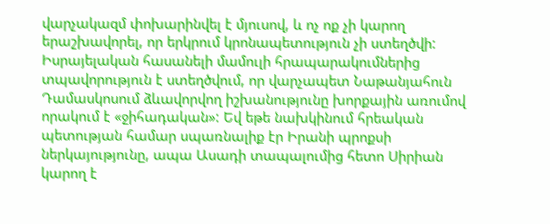վարչակազմ փոխարինվել է մյուսով, և ոչ ոք չի կարող երաշխավորել, որ երկրում կրոնապետություն չի ստեղծվի:
Իսրայելական հասանելի մամուլի հրապարակումներից տպավորություն է ստեղծվում, որ վարչապետ Նաթանյահուն Դամասկոսում ձևավորվող իշխանությունը խորքային առումով որակում է «ջիհադական»: Եվ եթե նախկինում հրեական պետության համար սպառնալիք էր Իրանի պրոքսի ներկայությունը, ապա Ասադի տապալումից հետո Սիրիան կարող է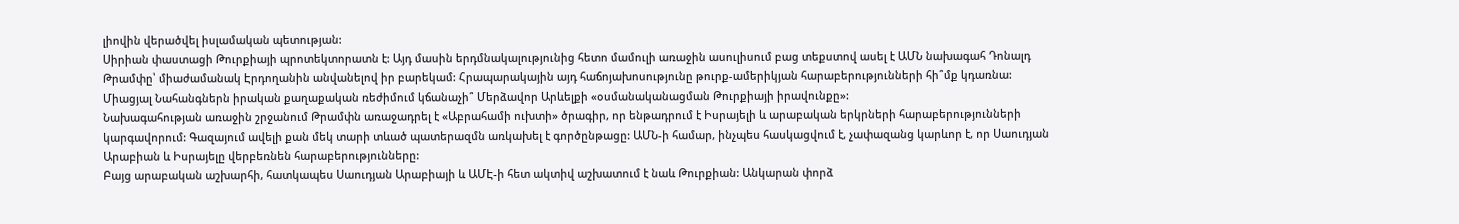լիովին վերածվել իսլամական պետության:
Սիրիան փաստացի Թուրքիայի պրոտեկտորատն է: Այդ մասին երդմնակալությունից հետո մամուլի առաջին ասուլիսում բաց տեքստով ասել է ԱՄՆ նախագահ Դոնալդ Թրամփը՝ միաժամանակ Էրդողանին անվանելով իր բարեկամ: Հրապարակային այդ հաճոյախոսությունը թուրք-ամերիկյան հարաբերությունների հի՞մք կդառնա: Միացյալ Նահանգներն իրական քաղաքական ռեժիմում կճանաչի՞ Մերձավոր Արևելքի «օսմանականացման Թուրքիայի իրավունքը»:
Նախագահության առաջին շրջանում Թրամփն առաջադրել է «Աբրահամի ուխտի» ծրագիր, որ ենթադրում է Իսրայելի և արաբական երկրների հարաբերությունների կարգավորում: Գազայում ավելի քան մեկ տարի տևած պատերազմն առկախել է գործընթացը: ԱՄՆ-ի համար, ինչպես հասկացվում է, չափազանց կարևոր է, որ Սաուդյան Արաբիան և Իսրայելը վերբեռնեն հարաբերությունները:
Բայց արաբական աշխարհի, հատկապես Սաուդյան Արաբիայի և ԱՄԷ-ի հետ ակտիվ աշխատում է նաև Թուրքիան: Անկարան փորձ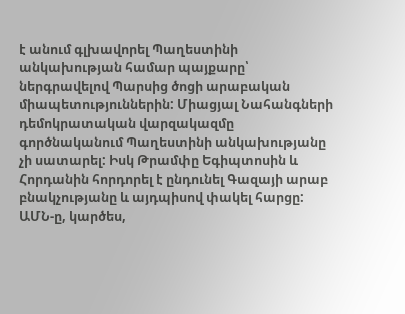է անում գլխավորել Պաղեստինի անկախության համար պայքարը՝ ներգրավելով Պարսից ծոցի արաբական միապետություններին: Միացյալ Նահանգների դեմոկրատական վարզակազմը գործնականում Պաղեստինի անկախությանը չի սատարել: Իսկ Թրամփը Եգիպտոսին և Հորդանին հորդորել է ընդունել Գազայի արաբ բնակչությանը և այդպիսով փակել հարցը:
ԱՄՆ-ը, կարծես,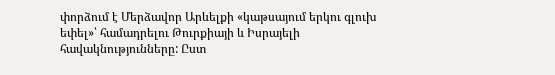փորձում է Մերձավոր Արևելքի «կաթսայում երկու գլուխ եփել»՝ համադրելու Թուրքիայի և Իսրայելի հավակնությունները: Ըստ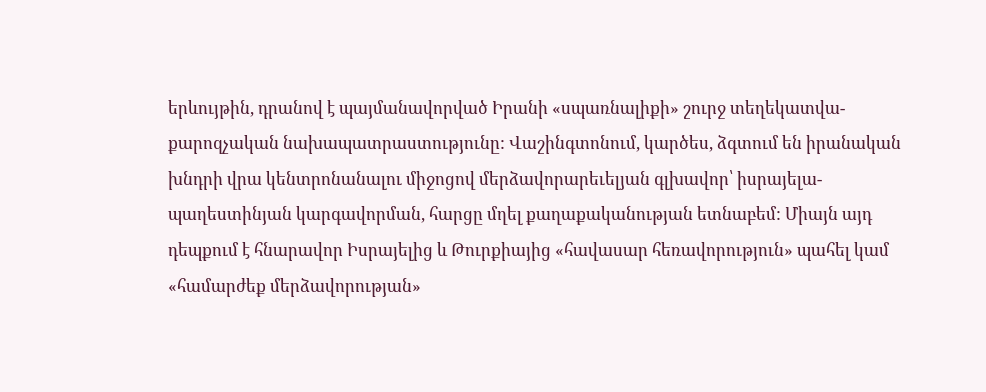երևույթին, դրանով է պայմանավորված Իրանի «սպառնալիքի» շուրջ տեղեկատվա-քարոզչական նախապատրաստությունը: Վաշինգտոնում, կարծես, ձգտում են իրանական խնդրի վրա կենտրոնանալու միջոցով մերձավորարեւելյան գլխավոր՝ իսրայելա-պաղեստինյան կարգավորման, հարցը մղել քաղաքականության ետնաբեմ: Միայն այդ դեպքում է հնարավոր Իսրայելից և Թուրքիայից «հավասար հեռավորություն» պահել կամ «համարժեք մերձավորության»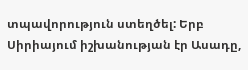տպավորություն ստեղծել: Երբ Սիրիայում իշխանության էր Ասադը,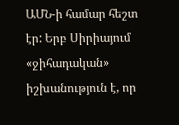ԱՄՆ-ի համար հեշտ էր: Երբ Սիրիայում «ջիհադական» իշխանություն է, որ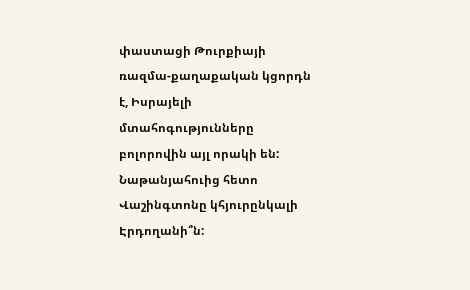փաստացի Թուրքիայի ռազմա-քաղաքական կցորդն է, Իսրայելի մտահոգությունները բոլորովին այլ որակի են: Նաթանյահուից հետո Վաշինգտոնը կհյուրընկալի Էրդողանի՞ն: